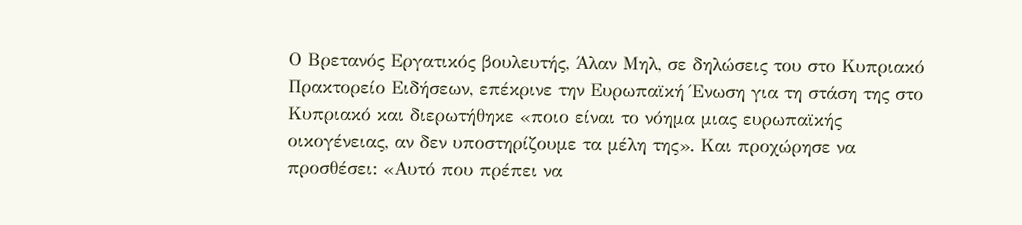Ο Βρετανός Εργατικός βουλευτής, Άλαν Μηλ, σε δηλώσεις του στο Κυπριακό Πρακτορείο Ειδήσεων, επέκρινε την Ευρωπαϊκή Ένωση για τη στάση της στο Κυπριακό και διερωτήθηκε «ποιο είναι το νόημα μιας ευρωπαϊκής οικογένειας, αν δεν υποστηρίζουμε τα μέλη της». Και προχώρησε να προσθέσει: «Αυτό που πρέπει να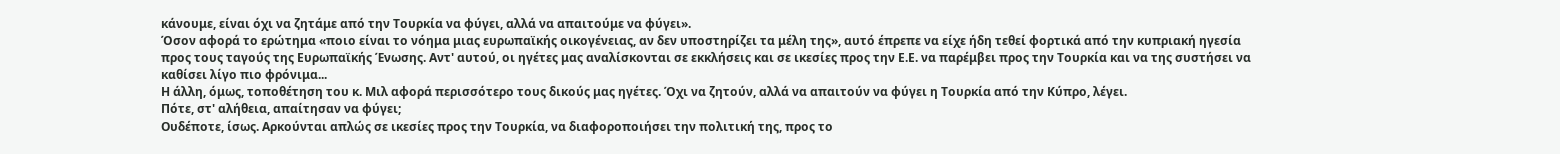κάνουμε, είναι όχι να ζητάμε από την Τουρκία να φύγει, αλλά να απαιτούμε να φύγει».
Όσον αφορά το ερώτημα «ποιο είναι το νόημα μιας ευρωπαϊκής οικογένειας, αν δεν υποστηρίζει τα μέλη της», αυτό έπρεπε να είχε ήδη τεθεί φορτικά από την κυπριακή ηγεσία προς τους ταγούς της Ευρωπαϊκής Ένωσης. Αντ' αυτού, οι ηγέτες μας αναλίσκονται σε εκκλήσεις και σε ικεσίες προς την Ε.Ε. να παρέμβει προς την Τουρκία και να της συστήσει να καθίσει λίγο πιο φρόνιμα...
Η άλλη, όμως, τοποθέτηση του κ. Μιλ αφορά περισσότερο τους δικούς μας ηγέτες. Όχι να ζητούν, αλλά να απαιτούν να φύγει η Τουρκία από την Κύπρο, λέγει.
Πότε, στ' αλήθεια, απαίτησαν να φύγει;
Ουδέποτε, ίσως. Αρκούνται απλώς σε ικεσίες προς την Τουρκία, να διαφοροποιήσει την πολιτική της, προς το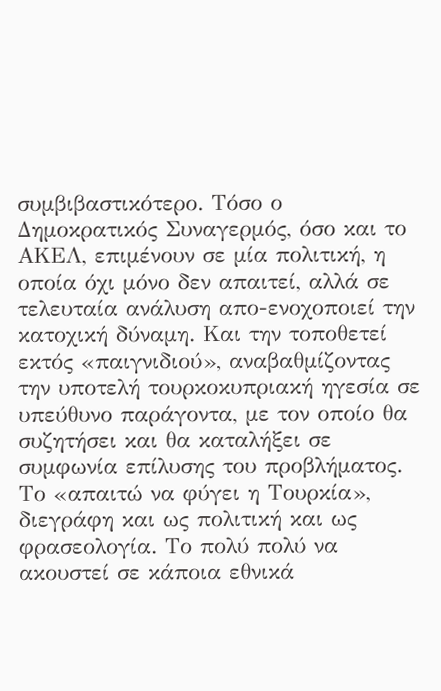συμβιβαστικότερο. Τόσο ο Δημοκρατικός Συναγερμός, όσο και το ΑΚΕΛ, επιμένουν σε μία πολιτική, η οποία όχι μόνο δεν απαιτεί, αλλά σε τελευταία ανάλυση απο-ενοχοποιεί την κατοχική δύναμη. Και την τοποθετεί εκτός «παιγνιδιού», αναβαθμίζοντας την υποτελή τουρκοκυπριακή ηγεσία σε υπεύθυνο παράγοντα, με τον οποίο θα συζητήσει και θα καταλήξει σε συμφωνία επίλυσης του προβλήματος.
Το «απαιτώ να φύγει η Τουρκία», διεγράφη και ως πολιτική και ως φρασεολογία. Το πολύ πολύ να ακουστεί σε κάποια εθνικά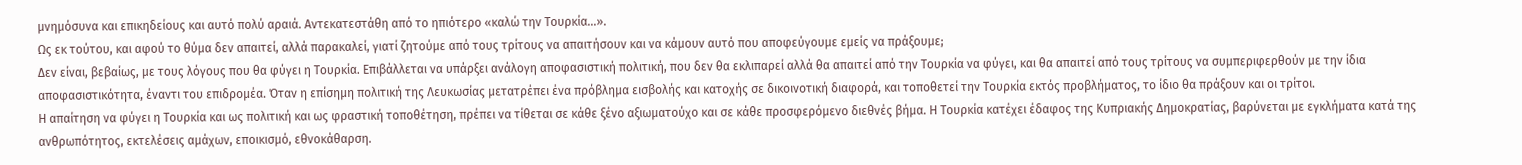μνημόσυνα και επικηδείους και αυτό πολύ αραιά. Αντεκατεστάθη από το ηπιότερο «καλώ την Τουρκία...».
Ως εκ τούτου, και αφού το θύμα δεν απαιτεί, αλλά παρακαλεί, γιατί ζητούμε από τους τρίτους να απαιτήσουν και να κάμουν αυτό που αποφεύγουμε εμείς να πράξουμε;
Δεν είναι, βεβαίως, με τους λόγους που θα φύγει η Τουρκία. Επιβάλλεται να υπάρξει ανάλογη αποφασιστική πολιτική, που δεν θα εκλιπαρεί αλλά θα απαιτεί από την Τουρκία να φύγει, και θα απαιτεί από τους τρίτους να συμπεριφερθούν με την ίδια αποφασιστικότητα, έναντι του επιδρομέα. Όταν η επίσημη πολιτική της Λευκωσίας μετατρέπει ένα πρόβλημα εισβολής και κατοχής σε δικοινοτική διαφορά, και τοποθετεί την Τουρκία εκτός προβλήματος, το ίδιο θα πράξουν και οι τρίτοι.
Η απαίτηση να φύγει η Τουρκία και ως πολιτική και ως φραστική τοποθέτηση, πρέπει να τίθεται σε κάθε ξένο αξιωματούχο και σε κάθε προσφερόμενο διεθνές βήμα. Η Τουρκία κατέχει έδαφος της Κυπριακής Δημοκρατίας, βαρύνεται με εγκλήματα κατά της ανθρωπότητος, εκτελέσεις αμάχων, εποικισμό, εθνοκάθαρση.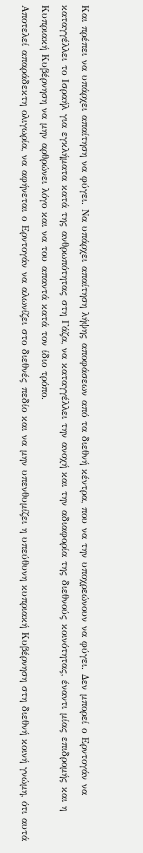Και πρέπει να υπάρχει απαίτηση να φύγει. Να υπάρχει απαίτηση λήψης αποφάσεων από τα διεθνή κέντρα, που να την υποχρεώνουν να φύγει. Δεν μπορεί ο Ερντογάν να καταγγέλλει το Ισραήλ για εγκλήματα κατά της ανθρωπότητας στη Γάζα, να καταγγέλλει την ανοχή και την αδιαφορία της διεθνούς κοινότητας, έναντι μίας επιδρομής και η Κυπριακή Κυβέρνηση να μην αρθρώνει λόγο και να του απαντά κατά τον ίδιο τρόπο.
Αποτελεί απαράδεκτη ολιγωρία, να αφήνεται ο Ερντογάν να αλωνίζει στο διεθνές πεδίο και να μην υπενθυμίζει η υπεύθυνη κυπριακή Κυβέρνηση στη διεθνή κοινή γνώμη, ότι αυτά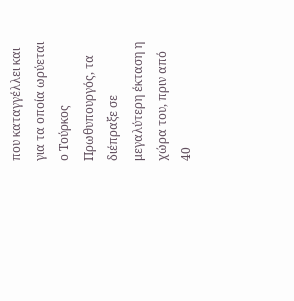που καταγγέλλει και για τα οποία ωρύεται ο Τούρκος Πρωθυπουργός, τα διέπραξε σε μεγαλύτερη έκταση η χώρα του, πριν από 40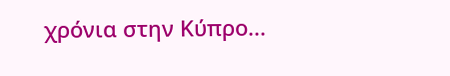χρόνια στην Κύπρο...